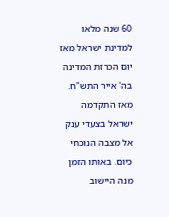60 שנה מלאו למדינת ישראל מאז יום הכרזת המדינה בה' אייר התש"ח. מאז התקדמה ישראל בצעדי ענק אל מצבה הנוכחי כיום. באותו הזמן מנה היישוב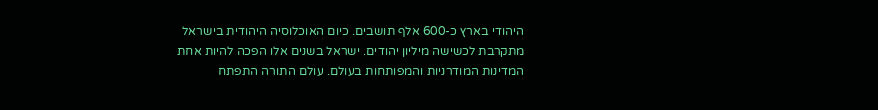היהודי בארץ כ-600 אלף תושבים. כיום האוכלוסיה היהודית בישראל מתקרבת לכשישה מיליון יהודים. ישראל בשנים אלו הפכה להיות אחת המדינות המודרניות והמפותחות בעולם. עולם התורה התפתח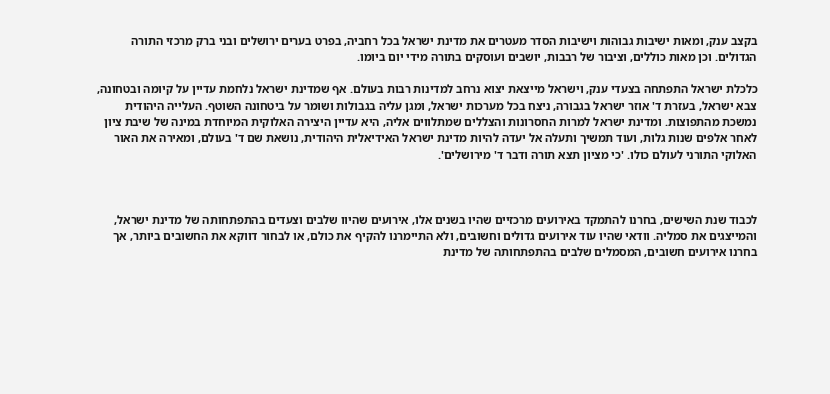בקצב ענק, ומאות ישיבות גבוהות וישיבות הסדר מעטרים את מדינת ישראל בכל רחביה, בפרט בערים ירושלים ובני ברק מרכזי התורה הגדולים. וכן מאות כוללים, וציבור של רבבות, יושבים ועוסקים בתורה מידי יום ביומו.

כלכלת ישראל התפתחה בצעדי ענק, וישראל מייצאת יצוא נרחב למדינות רבות בעולם. אף שמדינת ישראל נלחמת עדיין על קיומה ובטחונה, צבא ישראל, בעזרת ד' אוזר ישראל בגבורה, ניצח בכל מערכות ישראל, ומגן עליה בגבולות ושומר על ביטחונה השוטף. העלייה היהודית נמשכת מהתפוצות. ומדינת ישראל למרות החסרונות והצללים שמתלווים אליה, היא עדיין היצירה האלוקית המיוחדת במינה של שיבת ציון לאחר אלפים שנות גלות, ועוד תמשיך ותעלה אל יעדה להיות מדינת ישראל האידיאלית היהודית, נושאת שם ד' בעולם, ומאירה את האור האלוקי התורני לעולם כולו. 'כי מציון תצא תורה ודבר ד' מירושלים'.



לכבוד שנת השישים, בחרנו להתמקד באירועים מרכזיים שהיו בשנים אלו, אירועים שהיוו שלבים וצעדים בהתפתחותה של מדינת ישראל, והמייצגים את סמליה. וודאי שהיו עוד אירועים גדולים וחשובים, ולא התיימרנו להקיף את כולם, או לבחור דווקא את החשובים ביותר, אך בחרנו אירועים חשובים, המסמלים שלבים בהתפתחותה של מדינת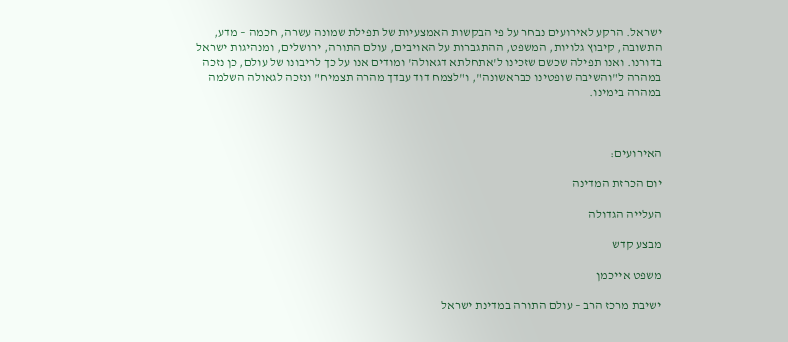ישראל. הרקע לאירועים נבחר על פי הבקשות האמצעיות של תפילת שמונה עשרה, חכמה – מדע, התשובה, קיבוץ גלויות, המשפט, ההתגברות על האויבים, עולם התורה, ירושלים, ומנהיגות ישראל בדורנו. ואנו תפילה שכשם שזכינו ל'אתחלתא דגאולה' ומודים אנו על כך לריבונו של עולם, כן נזכה במהרה ל"והשיבה שופטינו כבראשונה", ו"לצמח דוד עבדך מהרה תצמיח" ונזכה לגאולה השלמה במהרה בימינו.



האירועים:

יום הכרזת המדינה

העלייה הגדולה

מבצע קדש

משפט אייכמן

ישיבת מרכז הרב – עולם התורה במדינת ישראל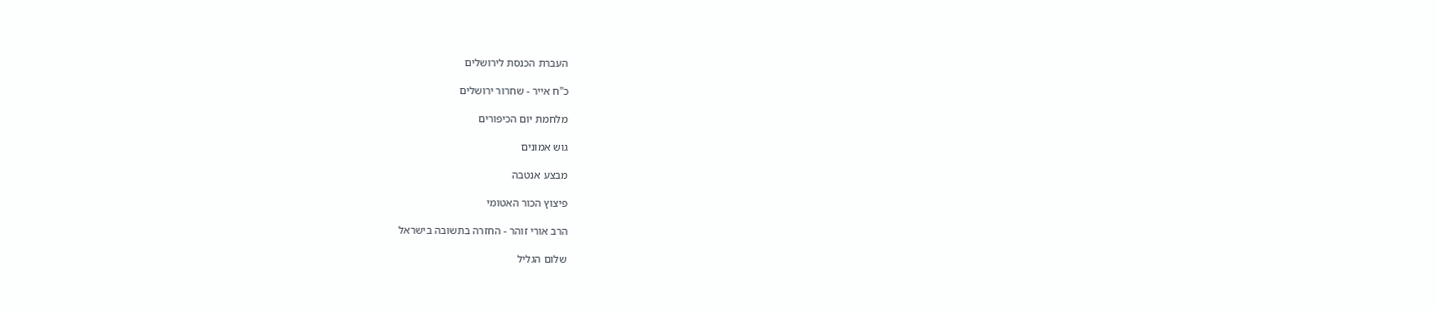העברת הכנסת לירושלים

כ"ח אייר - שחרור ירושלים

מלחמת יום הכיפורים

גוש אמונים

מבצע אנטבה

פיצוץ הכור האטומי

הרב אורי זוהר - החזרה בתשובה בישראל

שלום הגליל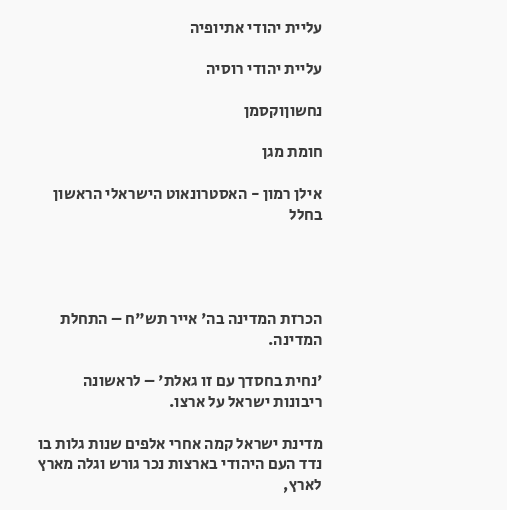עליית יהודי אתיופיה

עליית יהודי רוסיה

נחשוןוקסמן

חומת מגן

אילן רמון - האסטרונאוט הישראלי הראשון בחלל




הכרזת המדינה בה' אייר תש"ח – התחלת המדינה.

'נחית בחסדך עם זו גאלת' – לראשונה ריבונות ישראל על ארצו.

מדינת ישראל קמה אחרי אלפים שנות גלות בו נדד העם היהודי בארצות נכר גורש וגלה מארץ לארץ,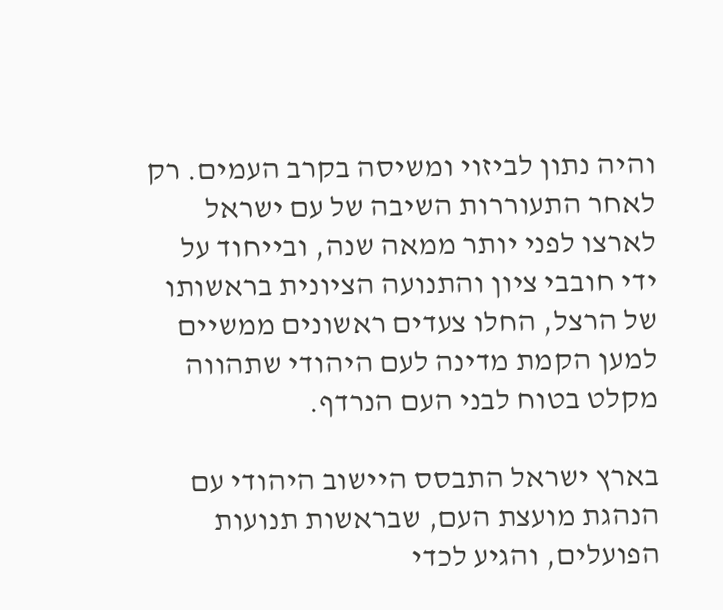והיה נתון לביזוי ומשיסה בקרב העמים. רק לאחר התעוררות השיבה של עם ישראל לארצו לפני יותר ממאה שנה, ובייחוד על ידי חובבי ציון והתנועה הציונית בראשותו של הרצל, החלו צעדים ראשונים ממשיים למען הקמת מדינה לעם היהודי שתהווה מקלט בטוח לבני העם הנרדף.

בארץ ישראל התבסס היישוב היהודי עם הנהגת מועצת העם, שבראשות תנועות הפועלים, והגיע לכדי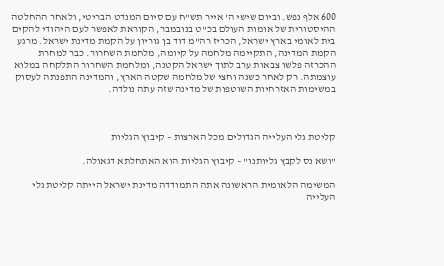600 אלף נפש. וביום שישי ה' אייר תש"ח עם סיום המנדט הבריטי, ולאחר ההחלטה ההיסטורית של אומות העולם בכ"ט בנובמבר, הקוראת לאפשר לעם היהודי להקים בית לאומי בארץ ישראל, הכריז רה"מ דוד בן גוריון על הקמת מדינת ישראל. מרגע הקמת המדינה, התקיימה מלחמה על קיומה, מלחמת השחרור. כבר למחרת ההכרזה פלשו צבאות ערב לתוך ישראל הקטנה, ומלחמת השחרור התלקחה במלוא עוצמתה. רק לאחר כשנה וחצי של מלחמה שקטה הארץ, והמדינה התפנתה לעסוק במשימות האזרחיות השוטפות של מדינה שזה עתה נולדה.



קליטת גלי העלייה הגדולים מכל הארצות – קיבוץ הגליות

"ושא נס לקבץ גליותנו" – קיבוץ הגליות הוא האתחלתא דגאולה.

המשימה הלאומית הראשונה אתה התמודדה מדינת ישראל הייתה קליטת גלי העלייה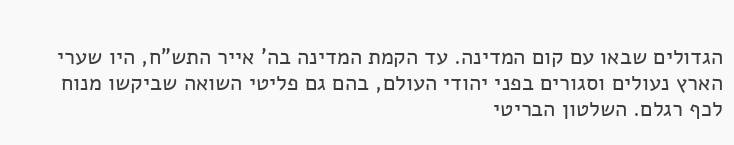הגדולים שבאו עם קום המדינה. עד הקמת המדינה בה' אייר התש"ח, היו שערי הארץ נעולים וסגורים בפני יהודי העולם, בהם גם פליטי השואה שביקשו מנוח לכף רגלם. השלטון הבריטי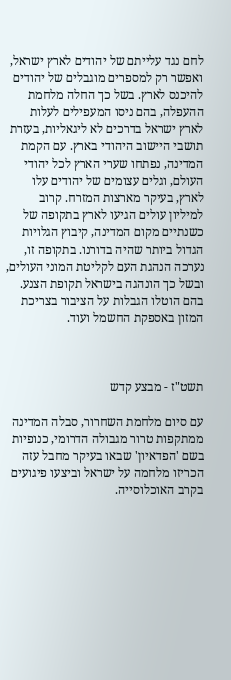לחם נגד עלייתם של יהודים לארץ ישראל, ואפשר רק למספרים מוגבלים של יהודים להיכנס לארץ. בשל כך החלה מלחמת ההעפלה, בהם ניסו המעפילים לעלות לארץ ישראל בדרכים לא ליגאליות, בעזרת תושבי היישוב היהודי בארץ. עם הקמת המדינה, נפתחו שערי הארץ לכל יהודי העולם, וגלים עצומים של יהודים עלו לארץ, בעיקר מארצות המזרח. קרוב למיליון עולים הגיעו לארץ בתקופה של כשנתיים מקום המדינה, קיבוץ הגלויות הגדול ביותר שהיה בדורנו. בתקופה זו, נערכה הנהגת העם לקליטת המוני העולים, ובשל כך הונהגה בישראל תקופת הצנע. בהם הוטלו הגבלות על הציבור בצריכת המזון באספקת החשמל ועוד.



תשט"ז - מבצע קדש

עם סיום מלחמת השחרור, סבלה המדינה ממתקפות טרור מגבולה הדרומי, כנופיות בשם 'הפדאיון' שבאו בעיקר מחבל עזה הכריזו מלחמה על ישראל וביצעו פיגועים בקרב האוכלוסייה.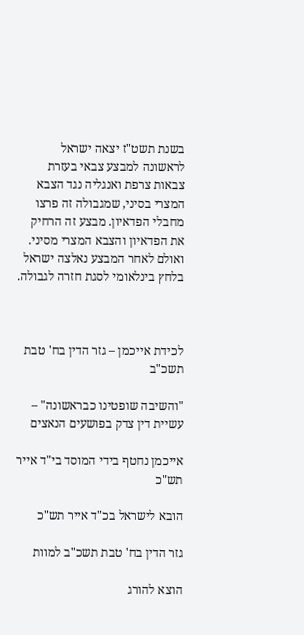בשנת תשט"ז יצאה ישראל לראשונה למבצע צבאי בעזרת צבאות צרפת ואנגליה נגד הצבא המצרי בסיני, שמגבולה זה פרצו מחבלי הפדאיון. מבצע זה הרחיק את הפדאיון והצבא המצרי מסיני. ואולם לאחר המבצע נאלצה ישראל בלחץ בינלאומי לסגת חזרה לגבולה.



לכידת אייכמן – גזר הדין בח' טבת תשכ"ב

"והשיבה שופטינו כבראשונה" – עשיית דין צדק בפושעים הנאצים

אייכמן נחטף בידי המוסד בי"ד אייר תש"כ

הובא לישראל בכ"ד אייר תש"כ

גזר הדין בח' טבת תשכ"ב למוות

הוצא להורג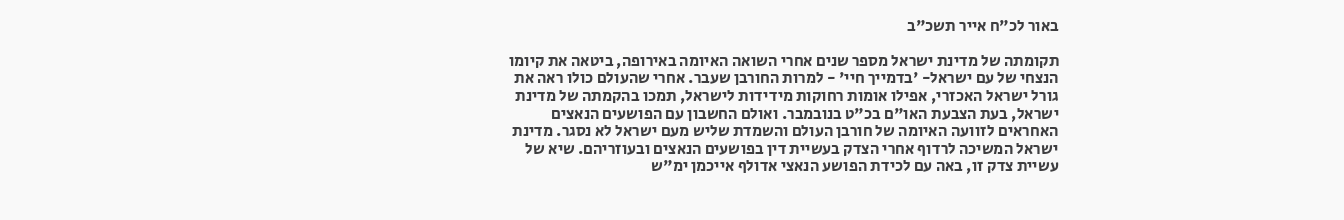באור לכ"ח אייר תשכ"ב

תקומתה של מדינת ישראל מספר שנים אחרי השואה האיומה באירופה, ביטאה את קיומו הנצחי של עם ישראל- 'בדמייך חיי' - למרות החורבן שעבר. אחרי שהעולם כולו ראה את גורל ישראל האכזרי, אפילו אומות רחוקות מידידות לישראל, תמכו בהקמתה של מדינת ישראל, בעת הצבעת האו"ם בכ"ט בנובמבר. ואולם החשבון עם הפושעים הנאצים האחראים לזוועה האיומה של חורבן העולם והשמדת שליש מעם ישראל לא נסגר. מדינת ישראל המשיכה לרדוף אחרי הצדק בעשיית דין בפושעים הנאצים ובעוזריהם. שיא של עשיית צדק זו, באה עם לכידת הפושע הנאצי אדולף אייכמן ימ"ש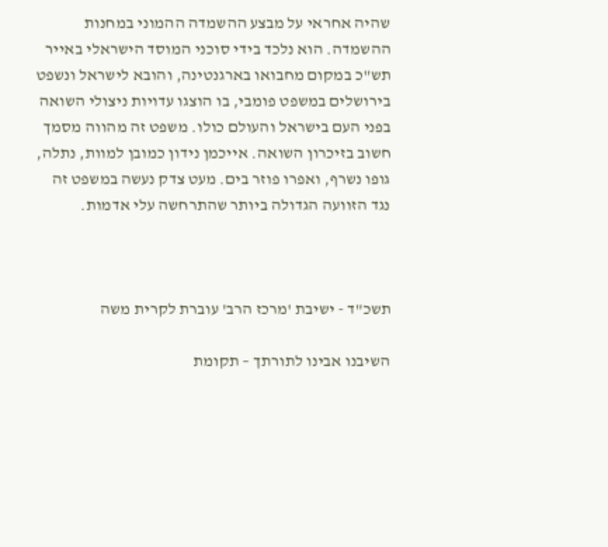שהיה אחראי על מבצע ההשמדה ההמוני במחנות ההשמדה. הוא נלכד בידי סוכני המוסד הישראלי באייר תש"כ במקום מחבואו בארגנטינה, והובא לישראל ונשפט בירושלים במשפט פומבי, בו הוצגו עדויות ניצולי השואה בפני העם בישראל והעולם כולו. משפט זה מהווה מסמך חשוב בזיכרון השואה. אייכמן נידון כמובן למוות, נתלה, גופו נשרף, ואפרו פוזר בים. מעט צדק נעשה במשפט זה נגד הזוועה הגדולה ביותר שהתרחשה עלי אדמות.



תשכ"ד - ישיבת 'מרכז הרב' עוברת לקרית משה

השיבנו אבינו לתורתך – תקומת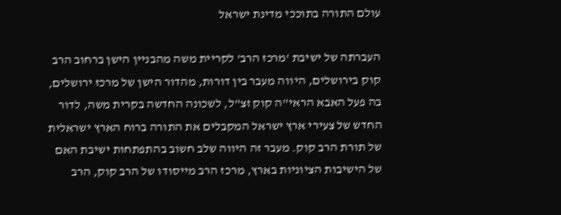עולם התורה בתוככי מדינת ישראל

העברתה של ישיבת 'מרכז הרב' לקריית משה מהבניין הישן ברחוב הרב קוק בירושלים, היווה מעבר בין דורות, מהדור הישן של מרכז ירושלים, בה פעל האבא הראי"ה קוק זצ"ל, לשכונה החדשה בקרית משה, לדור החדש של צעירי ארץ ישראל המקבלים את התורה ברוח הארץ ישראלית של תורת הרב קוק. מעבר זה היווה שלב חשוב בהתפתחות ישיבת האם של הישיבות הציוניות בארץ, מרכז הרב מייסודו של הרב קוק, הרב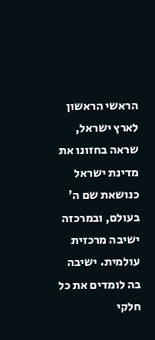הראשי הראשון לארץ ישראל, שראה בחזונו את מדינת ישראל כנושאת שם ה' בעולם, ובמרכזה ישיבה מרכזית עולמית. ישיבה בה לומדים את כל חלקי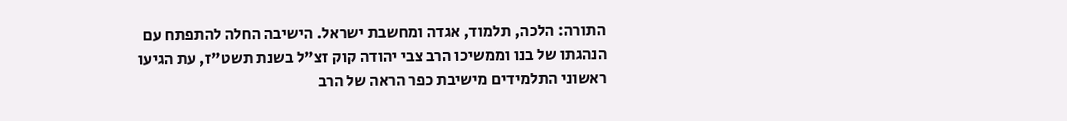התורה: הלכה, תלמוד, אגדה ומחשבת ישראל. הישיבה החלה להתפתח עם הנהגתו של בנו וממשיכו הרב צבי יהודה קוק זצ"ל בשנת תשט"ז, עת הגיעו ראשוני התלמידים מישיבת כפר הראה של הרב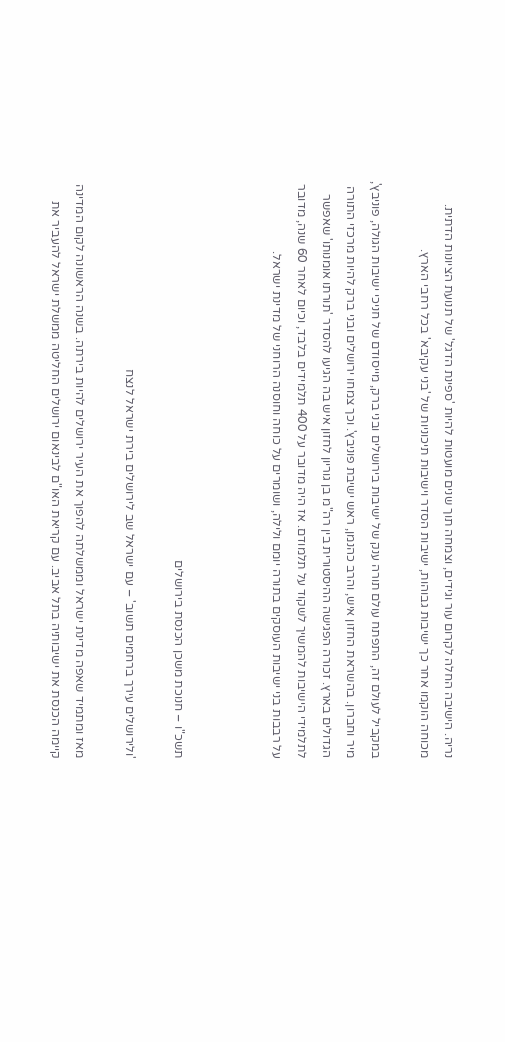נריה. הישיבה החלה לקרום עור וגידים, וצמחה תוך שנים מועטות להיות 'ספינת הדגל' של תנועת הציונות הדתית. מכוחה הוקמו אחר כך ישיבות גבוהות, ישיבות הסדר וישיבות תיכוניות של 'בני עקיבא' בכל רחבי הארץ.

במקביל לעולם זה, התפתח עולם תורה ענק של ישיבות בירושלים ובני ברק, מייסודם של חניכי ישיבות הגולה, פוניבץ', מיר וחברון. בהשראת החזון איש, והרב כהנמן, ראש ישיבת פוניבץ'. וכך צמחו ירושלים ובני ברק להיות מרכזי התורה הגדולים בארץ. זכורה הפגישה ההיסטורית בין רה"מ בן גוריון לחזון איש בה הגיעו להסדר 'תורתו אומנותו' שאפשר לתלמידי הישיבות להמשיך לשקוד על תלמודם. אז היה מדובר על 400 תלמידים בלבד, וכיום לאחר 60 שנה, מדובר על רבבות בני ישיבות העוסקים בתורה יומם ולילה, ושומרים על כוחה וחוסנה הרוחני של מדינת ישראל.



תשכ"ו – חנוכת משכן הכנסת בירושלים

'ולירושלים עירך ברחמים תשוב' – עם ישראל שב לירושלים בירת ישראל לנצח

מאז ומתמיד שאפה מדינת ישראל וממשלתה להפוך את העיר ירושלים להיות בירתה. בשנה הראשונה לקום המדינה קיימה הכנסת את ישיבותיה בתל אביב. עם קריאת האו"ם לבינאום ירושלים החליטה ממשלת ישראל להעביר את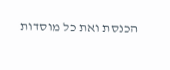הכנסת ואת כל מוסדות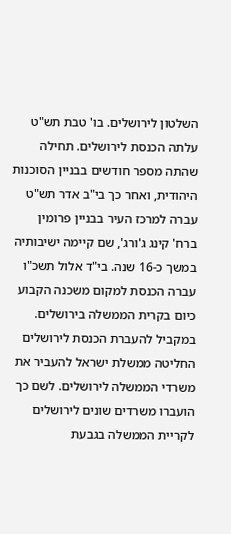השלטון לירושלים. בו' טבת תש"ט עלתה הכנסת לירושלים. תחילה שהתה מספר חודשים בבניין הסוכנות היהודית, ואחר כך בי"ב אדר תש"ט עברה למרכז העיר בבניין פרומין ברח' קינג ג'ורג', שם קיימה ישיבותיה במשך כ-16 שנה. בי"ד אלול תשכ"ו עברה הכנסת למקום משכנה הקבוע כיום בקרית הממשלה בירושלים. במקביל להעברת הכנסת לירושלים החליטה ממשלת ישראל להעביר את משרדי הממשלה לירושלים. לשם כך הועברו משרדים שונים לירושלים לקריית הממשלה בגבעת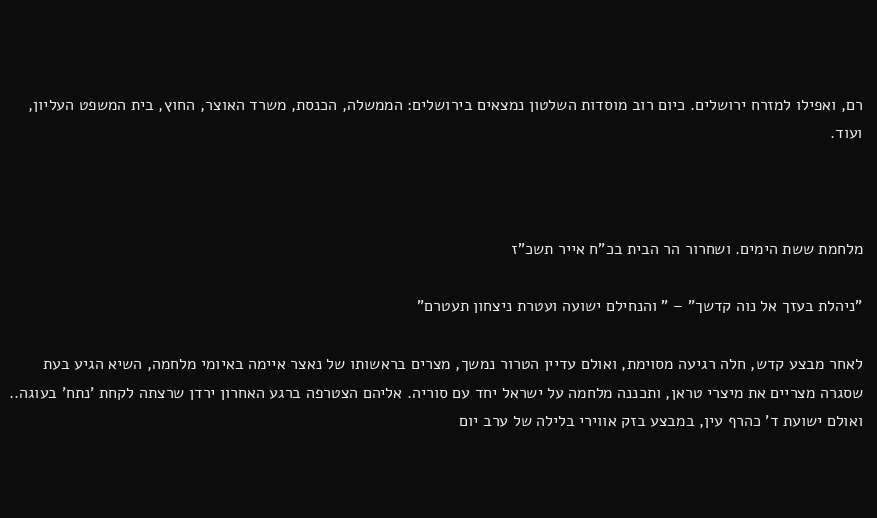רם, ואפילו למזרח ירושלים. כיום רוב מוסדות השלטון נמצאים בירושלים: הממשלה, הכנסת, משרד האוצר, החוץ, בית המשפט העליון, ועוד.



מלחמת ששת הימים. ושחרור הר הבית בכ"ח אייר תשכ"ז

"ניהלת בעזך אל נוה קדשך" – " והנחילם ישועה ועטרת ניצחון תעטרם"

לאחר מבצע קדש, חלה רגיעה מסוימת, ואולם עדיין הטרור נמשך, מצרים בראשותו של נאצר איימה באיומי מלחמה, השיא הגיע בעת שסגרה מצריים את מיצרי טראן, ותכננה מלחמה על ישראל יחד עם סוריה. אליהם הצטרפה ברגע האחרון ירדן שרצתה לקחת 'נתח' בעוגה.. ואולם ישועת ד' כהרף עין, במבצע בזק אווירי בלילה של ערב יום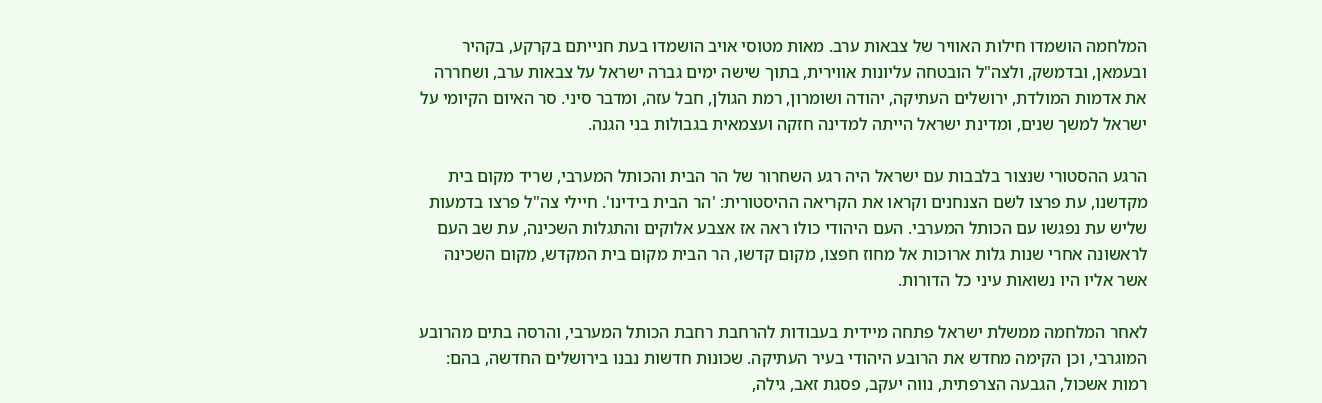המלחמה הושמדו חילות האוויר של צבאות ערב. מאות מטוסי אויב הושמדו בעת חנייתם בקרקע, בקהיר ובעמאן, ובדמשק, ולצה"ל הובטחה עליונות אווירית, בתוך שישה ימים גברה ישראל על צבאות ערב, ושחררה את אדמות המולדת, ירושלים העתיקה, יהודה ושומרון, רמת הגולן, חבל עזה, ומדבר סיני. סר האיום הקיומי על ישראל למשך שנים, ומדינת ישראל הייתה למדינה חזקה ועצמאית בגבולות בני הגנה.

הרגע ההסטורי שנצור בלבבות עם ישראל היה רגע השחרור של הר הבית והכותל המערבי, שריד מקום בית מקדשנו, עת פרצו לשם הצנחנים וקראו את הקריאה ההיסטורית: 'הר הבית בידינו'. חיילי צה"ל פרצו בדמעות שליש עת נפגשו עם הכותל המערבי. העם היהודי כולו ראה אז אצבע אלוקים והתגלות השכינה, עת שב העם לראשונה אחרי שנות גלות ארוכות אל מחוז חפצו, מקום קדשו, הר הבית מקום בית המקדש, מקום השכינה אשר אליו היו נשואות עיני כל הדורות.

לאחר המלחמה ממשלת ישראל פתחה מיידית בעבודות להרחבת רחבת הכותל המערבי, והרסה בתים מהרובע המוגרבי, וכן הקימה מחדש את הרובע היהודי בעיר העתיקה. שכונות חדשות נבנו בירושלים החדשה, בהם: רמות אשכול, הגבעה הצרפתית, נווה יעקב, פסגת זאב, גילה,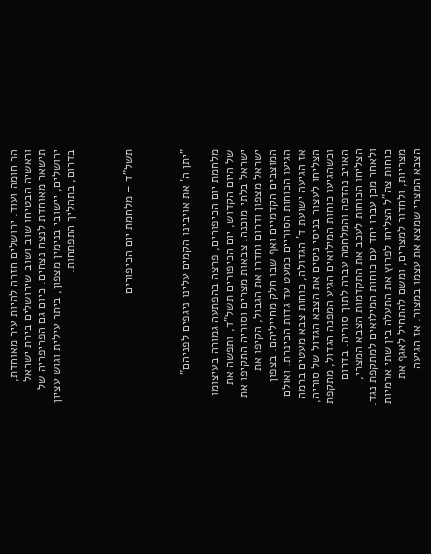הר חומה ועוד. ירושלים חזרה להיות עיר מאוחדת, וראשיה הבטיחו שוב ושוב שירושלים בירת ישראל תישאר מאוחדת לנצח נצחים. כיום גם הפריפריה של ירושלים, יישובי בנימין מצפון, ביתר עילית וגוש עציון בדרום, בתהליך התפתחות.



תשל"ד – מלחמת יום הכיפורים



"יתן ה' את אויבינו הקמים עלינו ניגפים לפניהם"

מלחמת יום הכיפורים, פרצה בהפתעה גמורה בעיצומו של היום הקדוש, יום הכיפורים תשל"ד, ותפשה את ישראל בלתי מוכנה. צבאות מצרים וסוריה התקיפו את ישראל מצפון ודרום וחדרו את הגבול, הקיפו את המוצבים הקדמיים ואף שבו חלק מחייליהם. בצפון הגיעו הכוחות הסוריים כמעט עד גדות הכינרת. ואולם אז הגיעה ישועת ד' הגדולה, כוחות צבא מעטים ברמה הצליחו לעצור בניסי ניסים את הצבא הגדול של סוריה, וכשהגיעו כוחות המילואים הגיע המפנה הגדול, מתקפת האויב נהדפה והמלחמה עברה לתוך סוריה. בדרום הצליחו הכוחות לעכב את התקדמות הצבא המצרי, ולאחר מכן עברו יחד עם כוחות המילואים למתקפת נגד. כוחות צה"ל הצליחו לפרוץ את התעלה בין שתי ארמיות מצריות, ולחדור למצרים, ומשם להתחיל לאגף את הצבא המצרי שמצא את עצמו במצור. אז הגיעה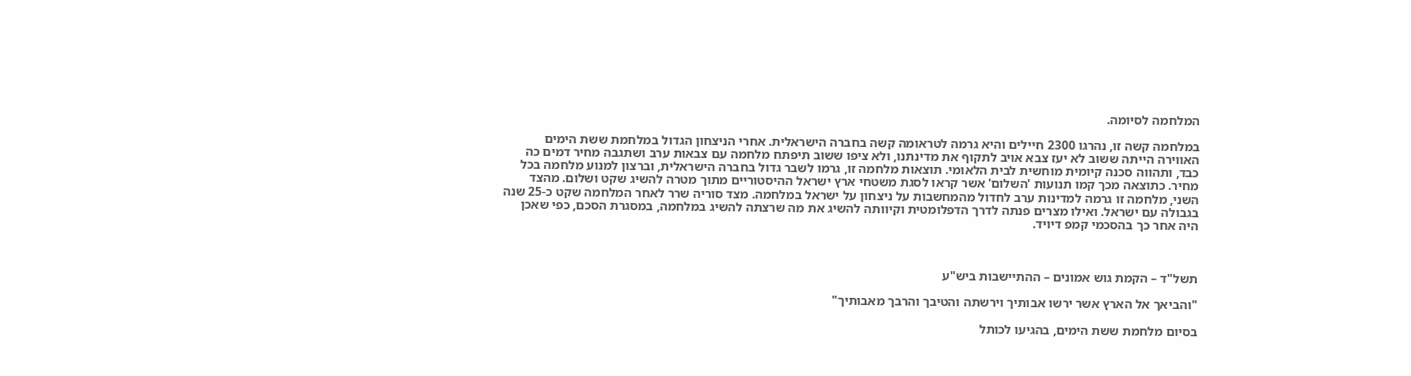המלחמה לסיומה.

במלחמה קשה זו, נהרגו 2300 חיילים והיא גרמה לטראומה קשה בחברה הישראלית. אחרי הניצחון הגדול במלחמת ששת הימים האווירה הייתה ששוב לא יעז צבא אויב לתקוף את מדינתנו, ולא ציפו ששוב תיפתח מלחמה עם צבאות ערב ושתגבה מחיר דמים כה כבד, ותהווה סכנה קיומית מוחשית לבית הלאומי. תוצאות מלחמה זו, גרמו לשבר גדול בחברה הישראלית, וברצון למנוע מלחמה בכל מחיר. כתוצאה מכך קמו תנועות 'השלום' אשר קראו לסגת משטחי ארץ ישראל ההיסטוריים מתוך מטרה להשיג שקט ושלום. מהצד השני, מלחמה זו גרמה למדינות ערב לחדול מהמחשבות על ניצחון על ישראל במלחמה. מצד סוריה שרר לאחר המלחמה שקט כ-25 שנה בגבולה עם ישראל. ואילו מצרים פנתה לדרך הדפלומטית וקיוותה להשיג את מה שרצתה להשיג במלחמה, במסגרת הסכם, כפי שאכן היה אחר כך בהסכמי קמפ דיויד.



תשל"ד – הקמת גוש אמונים – ההתיישבות ביש"ע

"והביאך אל הארץ אשר ירשו אבותיך וירשתה והטיבך והרבך מאבותיך"

בסיום מלחמת ששת הימים, בהגיעו לכותל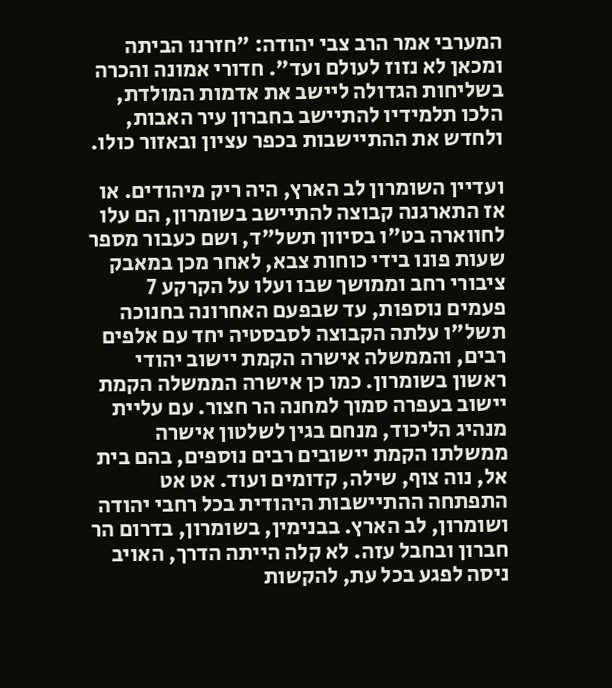המערבי אמר הרב צבי יהודה: "חזרנו הביתה ומכאן לא נזוז לעולם ועד". חדורי אמונה והכרה בשליחות הגדולה ליישב את אדמות המולדת, הלכו תלמידיו להתיישב בחברון עיר האבות, ולחדש את ההתיישבות בכפר עציון ובאזור כולו.

ועדיין השומרון לב הארץ, היה ריק מיהודים. או אז התארגנה קבוצה להתיישב בשומרון, הם עלו לחווארה בט"ו בסיוון תשל"ד, ושם כעבור מספר שעות פונו בידי כוחות צבא, לאחר מכן במאבק ציבורי רחב וממושך שבו ועלו על הקרקע 7 פעמים נוספות, עד שבפעם האחרונה בחנוכה תשל"ו עלתה הקבוצה לסבסטיה יחד עם אלפים רבים, והממשלה אישרה הקמת יישוב יהודי ראשון בשומרון. כמו כן אישרה הממשלה הקמת יישוב בעפרה סמוך למחנה הר חצור. עם עליית מנהיג הליכוד, מנחם בגין לשלטון אישרה ממשלתו הקמת יישובים רבים נוספים, בהם בית אל, נוה צוף, שילה, קדומים ועוד. אט אט התפתחה ההתיישבות היהודית בכל רחבי יהודה ושומרון, לב הארץ. בבנימין, בשומרון, בדרום הר חברון ובחבל עזה. לא קלה הייתה הדרך, האויב ניסה לפגע בכל עת, להקשות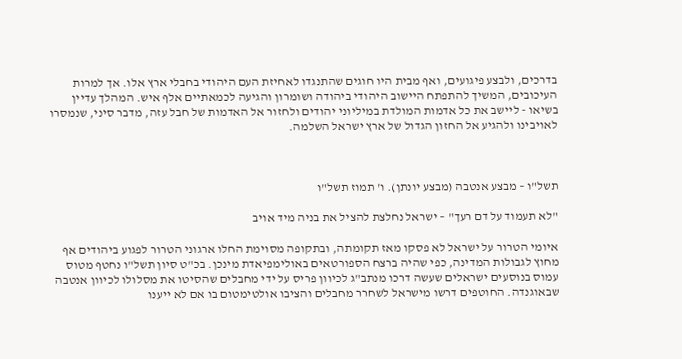בדרכים, ולבצע פיגועים, ואף מבית היו חוגים שהתנגדו לאחיזת העם היהודי בחבלי ארץ אלו. אך למרות העיכובים, המשיך להתפתח היישוב היהודי ביהודה ושומרון והגיעה לכמאתיים אלף איש. המהלך עדיין בשיאו - ליישב את כל אדמות המולדת במיליוני יהודים ולחזור אל האדמות של חבל עזה, מדבר סיני, שנמסרו לאויבינו ולהגיע אל החזון הגדול של ארץ ישראל השלמה.



תשל"ו – מבצע אנטבה (מבצע יונתן). ו' תמוז תשל"ו

"לא תעמוד על דם רעך" – ישראל נחלצת להציל את בניה מיד אויב

איומי הטרור על ישראל לא פסקו מאז תקומתה, ובתקופה מסוימת החלו ארגוני הטרור לפגוע ביהודים אף מחוץ לגבולות המדינה, כפי שהיה ברצח הספורטאים באולימפיאדת מינכן. בכ"ט סיון תשל"ו נחטף מטוס עמוס בנוסעים ישראלים שעשה דרכו מנתב"ג לכיוון פריס על ידי מחבלים שהסיטו את מסלולו לכיוון אנטבה שבאוגנדה. החוטפים דרשו מישראל לשחרר מחבלים והציבו אולטימטום בו אם לא ייענו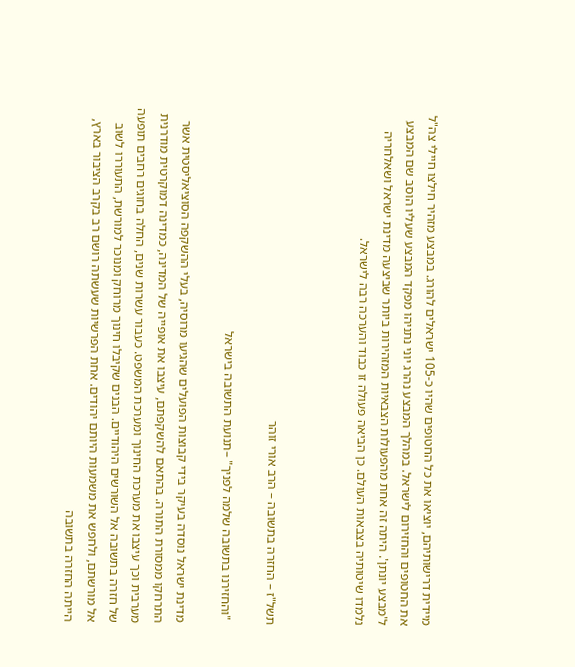מיידית דרישותיהם, יוציאו את כל החטופים שהיו כ-105 ישראלים להורג. במבצע מזהיר חילצו חיילי צה"ל את החטופים והחזירום לישראל. במהלך המבצע נהרג יוני נתניהו מפקד המבצע שעליו הוסב שם המבצע ל'מבצע יונתן'. היתה זה אחת מהפעולות הצבאיות המזהירות ביותר שביצעה מדינת ישראל ושאלחריה נלמדו שיטותיה בצבאות העולם. כן הביאה פעולה זו כבוד והערכה רבה לישראל.



תשל"ז – החזרה בתשובה – הרב אורי זוהר

 "והחזירנו בתשובה שלמה לפניך" –תנועת התשובה בישראל

מדינת ישראל נוסדה בעיקר בידי קבוצות הפועלים שהגיעו מרוסיה, בעלי ההשקפה הסוציאליסטית אשר התרחקו ממסורת התורה. בהתאם להשקפתם, עיצבו את אופייה של המדינה, כמדינה דמוקרטית מודרנית מערבית וכך עיצבו את מערכת החינוך ומערכת המשפט. כעבור עשרות שנים, החלה בחוגים רחבים תופעה של חזרה בתשובה אל השורשים היהודיים. הבנים שקיבלו חינוך מרוחק ומנוכר למורשת, התעוררו לשוב אל מורשתם, ולחפש את משמעות היותם יהודים. אחת הפרשיות שעשתה רושם רב בקרב הציבור בארץ, הייתה החזרה בתשובה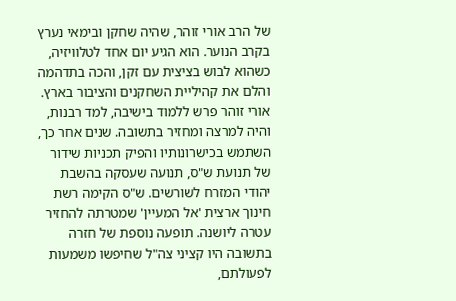של הרב אורי זוהר, שהיה שחקן ובימאי נערץ בקרב הנוער. הוא הגיע יום אחד לטלוויזיה, כשהוא לבוש בציצית עם זקן, והכה בתדהמה והלם את קהיליית השחקנים והציבור בארץ. אורי זוהר פרש ללמוד בישיבה, למד רבנות, והיה למרצה ומחזיר בתשובה. שנים אחר כך, השתמש בכישרונותיו והפיק תכניות שידור של תנועת ש"ס, תנועה שעסקה בהשבת יהודי המזרח לשורשים. ש"ס הקימה רשת חינוך ארצית 'אל המעיין' שמטרתה להחזיר עטרה ליושנה. תופעה נוספת של חזרה בתשובה היו קציני צה"ל שחיפשו משמעות לפעולתם,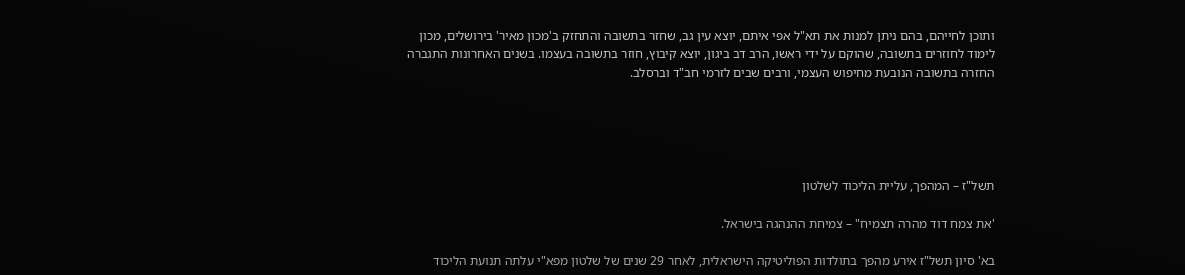ותוכן לחייהם, בהם ניתן למנות את תא"ל אפי איתם, יוצא עין גב, שחזר בתשובה והתחזק ב'מכון מאיר' בירושלים, מכון לימוד לחוזרים בתשובה, שהוקם על ידי ראשו, הרב דב ביגון, יוצא קיבוץ, חוזר בתשובה בעצמו. בשנים האחרונות התגברה החזרה בתשובה הנובעת מחיפוש העצמי, ורבים שבים לזרמי חב"ד וברסלב.





תשל"ז – המהפך, עליית הליכוד לשלטון

'את צמח דוד מהרה תצמיח" – צמיחת ההנהגה בישראל.

בא' סיון תשל"ז אירע מהפך בתולדות הפוליטיקה הישראלית, לאחר 29 שנים של שלטון מפא"י עלתה תנועת הליכוד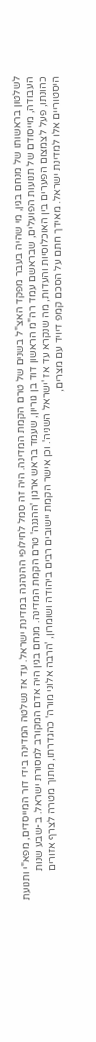לשלטון בראשותו של מנחם בגין, מי שהיה בעבר מפקד האצ"ל בשנים של טרם הקמת המדינה. היה זה סמל לחילופי ההנהגה במדינת ישראל. עד אז נשלטה המדינה בידי דור המייסדים, מפא"י ותנועת העבודה, מייסודם של תנועות הפועלים, שבראשם עמד רה"מ הראשון דוד בן גוריון, שעמד בראש ארגון 'ההגנה' טרם הקמת המדינה. מנחם בגין היה אדם המקורב למסורת ישראל. ב-שבע שנות כהונתו, פעל לצמצום הפערים בין האוכלוסיות והעדות, מה שנקרא עד אז 'ישראל השניה'. וכן אישר הקמת יישובים רבים ביהודה ושומרון, 'הרבה אלוני מורה' כהגדרתו, מתוך מטרה לצרף אזורים היסטוריים אלו למדינת ישראל. מאידך חתם על הסכם קמפ דיויד עם מצרים,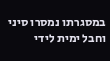במסגרתו נמסרו סיני וחבל ימית לידי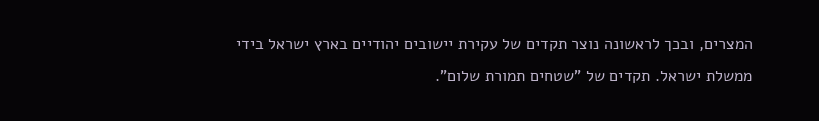המצרים, ובכך לראשונה נוצר תקדים של עקירת יישובים יהודיים בארץ ישראל בידי ממשלת ישראל. תקדים של "שטחים תמורת שלום".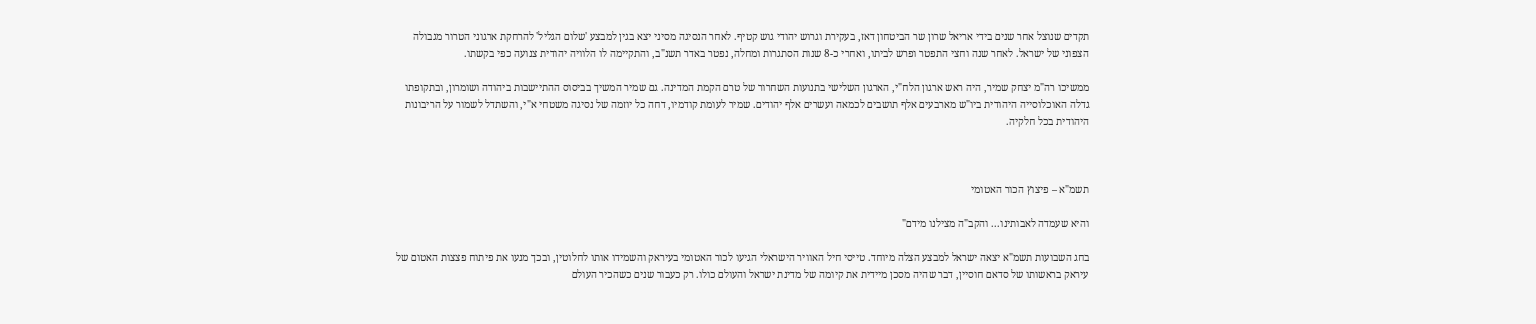תקדים שנוצל אחר שנים בידי אריאל שרון שר הביטחון דאז, בעקירת וגרוש יהודי גוש קטיף. לאחר הנסיגה מסיני יצא בגין למבצע 'שלום הגליל' להרחקת ארגוני הטרור מגבולה הצפוני של ישראל. לאחר שנה וחצי התפטר ופרש לביתו, ואחרי כ-8 שנות הסתגרות ומחלה, נפטר באדר תשנ"ב, והתקיימה לו הלוויה יהודית צנועה כפי בקשתו.

ממשיכו רה"מ יצחק שמיר, היה ראש ארגון הלח"י, הארגון השלישי בתנועות השחרור של טרם הקמת המדינה. גם שמיר המשיך בביסוס ההתיישבות ביהודה ושומרון, ובתקופתו גדלה האוכלוסייה היהודית ביו"ש מארבעים אלף תושבים לכמאה ועשרים אלף יהודים. שמיר לעומת קודמיו, דחה כל יוזמה של נסיגה משטחי א"י, והשתדל לשמור על הריבונות היהודית בכל חלקיה.



תשמ"א – פיצוץ הכור האטומי

והיא שעמדה לאבותינו... והקב"ה מצילנו מידם"

בחג השבועות תשמ"א יצאה ישראל למבצע הצלה מיוחד. טייסי חיל האוויר הישראלי הגיעו לכור האטומי בעיראק והשמידו אותו לחלוטין, ובכך מנעו את פיתוח פצצות האטום של עיראק בראשותו של סדאם חוסיין, דבר שהיה מסכן מיידית את קיומה של מדינת ישראל והעולם כולו. רק כעבור שנים כשהכיר העולם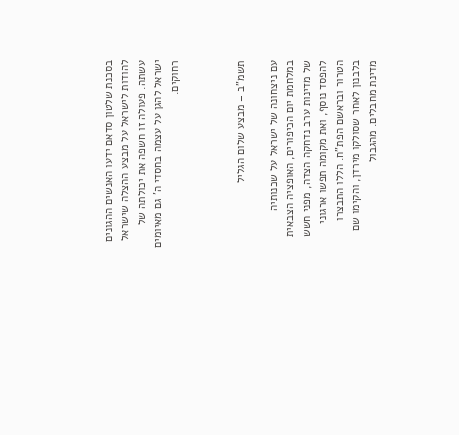בסכנת שלטון סדאם ידעו האנשים ההגונים להודות לישראל על מבצע ההצלה שישראל עשתה. פעולה זו חשפה את יכולתה של ישראל להגן על עצמה בחסדי ה' גם מאיומים רחוקים.



תשמ"ב – מבצע שלום הגליל

עם ניצחונה של ישראל על שכנותיה במלחמת יום הכיפורים, האופציה הצבאית של מדינות ערב נדחקה הצדה, מפני חשש להפסד נוסף, ואת מקומה תפשו ארגוני הטרור ובראשם הפת"ח. הללו התבצרו בלבנון לאחר שסולקו מירדן, והקימו שם מדינת מחבלים. מהגבול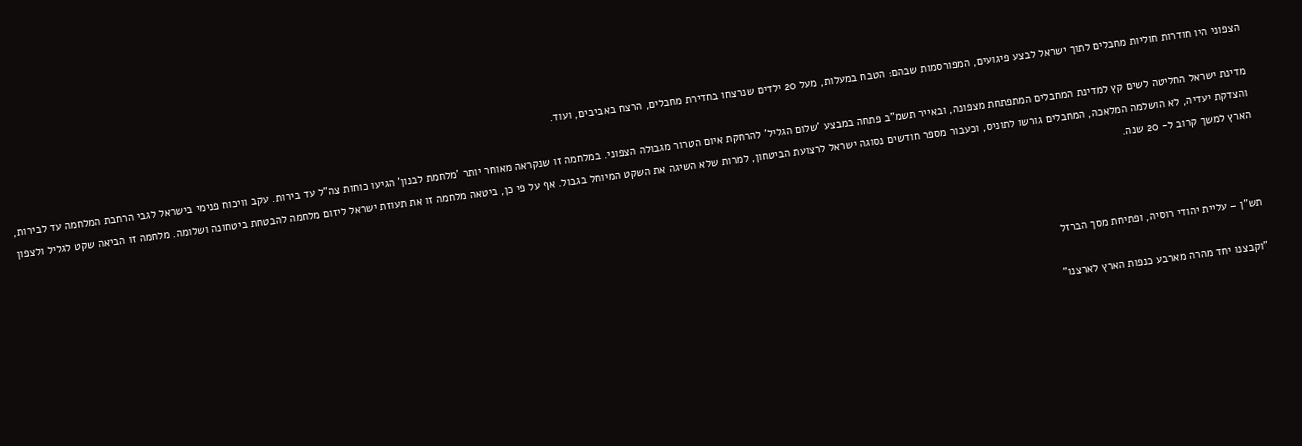הצפוני היו חודרות חוליות מחבלים לתוך ישראל לבצע פיגועים, המפורסמות שבהם: הטבח במעלות, מעל 20 ילדים שנרצחו בחדירת מחבלים, הרצח באביבים, ועוד.

מדינת ישראל החליטה לשים קץ למדינת המחבלים המתפתחת מצפונה, ובאייר תשמ"ב פתחה במבצע 'שלום הגליל' להרחקת איום הטרור מגבולה הצפוני. במלחמה זו שנקראה מאוחר יותר 'מלחמת לבנון' הגיעו כוחות צה"ל עד בירות. עקב וויכוח פנימי בישראל לגבי הרחבת המלחמה עד לבירות, והצדקת יעדיה, לא הושלמה המלאכה, המחבלים גורשו לתוניס, וכעבור מספר חודשים נסוגה ישראל לרצועת הביטחון, למרות שלא השיגה את השקט המיוחל בגבול. אף על פי כן, ביטאה מלחמה זו את תעוזת ישראל ליזום מלחמה להבטחת ביטחונה ושלומה. מלחמה זו הביאה שקט לגליל ולצפון הארץ למשך קרוב ל- 20 שנה.



תש"ן – עליית יהודי רוסיה, ופתיחת מסך הברזל

"וקבצנו יחד מהרה מארבע כנפות הארץ לארצנו"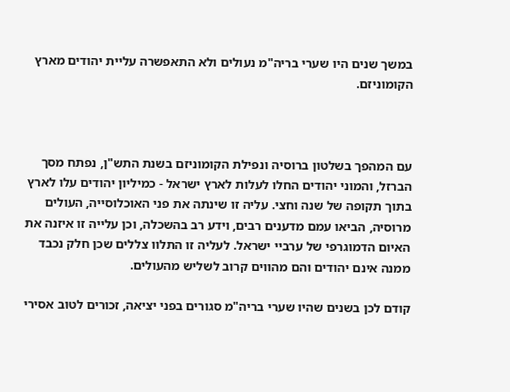במשך שנים היו שערי בריה"מ נעולים ולא התאפשרה עליית יהודים מארץ הקומוניזם.



עם המהפך בשלטון ברוסיה ונפילת הקומוניזם בשנת התש"ן, נפתח מסך הברזל, והמוני יהודים החלו לעלות לארץ ישראל - כמיליון יהודים עלו לארץ בתוך תקופה של שנה וחצי. עליה זו שינתה את פני האוכלוסייה, העולים מרוסיה, הביאו עמם מדענים רבים, וידע רב בהשכלה, וכן עלייה זו איזנה את האיום הדמוגרפי של ערביי ישראל. לעליה זו התלוו צללים שכן חלק נכבד ממנה אינם יהודים והם מהווים קרוב לשליש מהעולים.

קודם לכן בשנים שהיו שערי בריה"מ סגורים בפני יציאה, זכורים לטוב אסירי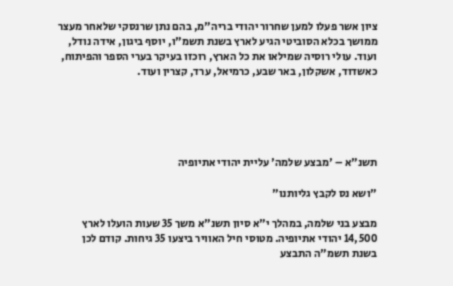ציון אשר פעלו למען שחרור יהודי בריה"מ, בהם נתן שרנסקי שלאחר מעצר ממושך בכלא הסוביטי הגיע לארץ בשנת תשמ"ו, יוסף ביגון, אידה נודל, ועוד. עולי רוסיה שמילאו את כל הארץ, רוכזו בעיקר בערי הספר והפיתוח, כאשדוד, אשקלון, באר שבע, כרמיאל, ערד, קצרין ועוד.





תשנ"א – 'מבצע שלמה' עליית יהודי אתיופיה

"ושא נס לקבץ גליותנו"

מבצע בני שלמה, במהלך י"א סיון תשנ"א משך 35 שעות הועלו לארץ 14,500 יהודי אתיופיה. מטוסי חיל האוויר ביצעו 35 גיחות. קודם לכן בשנת תשמ"ה התבצע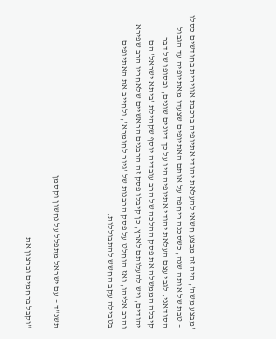'מבצע משה', היה זה מבצע חשאי להעלאת יהודי אתיופיה ברכבת אווירית בחודשים כסלו – טבת של אותה שנה, כשסכנה ריחפה על אותם האתיופים שצעדו מאתיופיה עד הגבול הסודאני. לגבי עצם העלאת יהודי אתיופיה היו על כך דיונים שונים, ובסופו של דבר קיבלה הממשלה את פסק ההלכה של הרב עובדיה יוסף שקהילת 'ביתא ישראל' הם יהודים, ויש להעלותם לארץ, כן קיבלו פסק זה הרבנים הראשיים שלאחריו הרב שפירא והרב אליהו, ואז הוחלט על פסק הרבנות של 'גיור לחומרא', ולחייב את האתיופים בטבילה עקב החשש להתבוללות.



תשנ"ד – עם ישראל מתפלל על נחשון וקסמן

"וקבל ברחמים וברצון את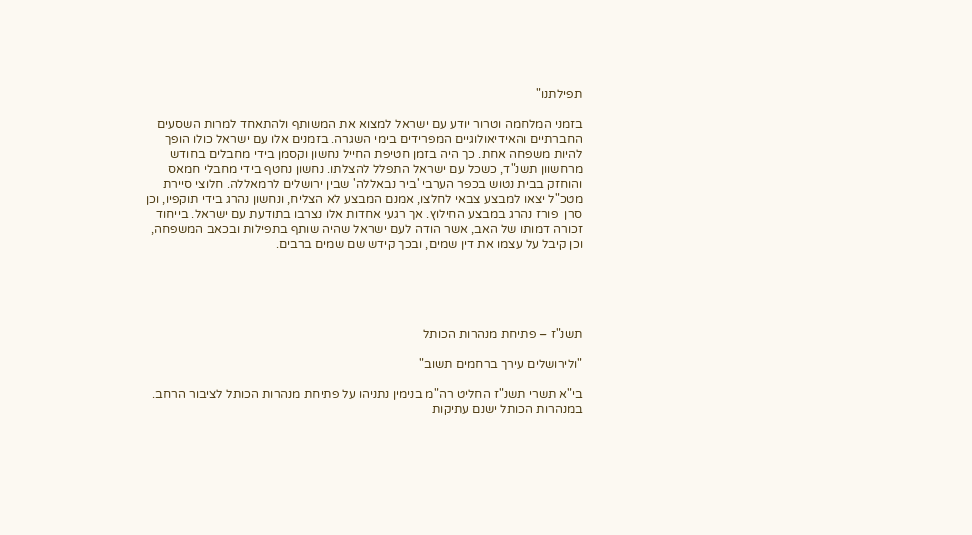תפילתנו"

בזמני המלחמה וטרור יודע עם ישראל למצוא את המשותף ולהתאחד למרות השסעים החברתיים והאידיאולוגיים המפרידים בימי השגרה. בזמנים אלו עם ישראל כולו הופך להיות משפחה אחת. כך היה בזמן חטיפת החייל נחשון וקסמן בידי מחבלים בחודש מרחשוון תשנ"ד, כשכל עם ישראל התפלל להצלתו. נחשון נחטף בידי מחבלי חמאס והוחזק בבית נטוש בכפר הערבי 'ביר נבאללה' שבין ירושלים לרמאללה. חלוצי סיירת מטכ"ל יצאו למבצע צבאי לחלצו, אמנם המבצע לא הצליח, ונחשון נהרג בידי תוקפיו, וכן סרן  פורז נהרג במבצע החילוץ. אך רגעי אחדות אלו נצרבו בתודעת עם ישראל. בייחוד זכורה דמותו של האב, אשר הודה לעם ישראל שהיה שותף בתפילות ובכאב המשפחה, וכן קיבל על עצמו את דין שמים, ובכך קידש שם שמים ברבים.





תשנ"ז – פתיחת מנהרות הכותל

"ולירושלים עירך ברחמים תשוב"

בי"א תשרי תשנ"ז החליט רה"מ בנימין נתניהו על פתיחת מנהרות הכותל לציבור הרחב. במנהרות הכותל ישנם עתיקות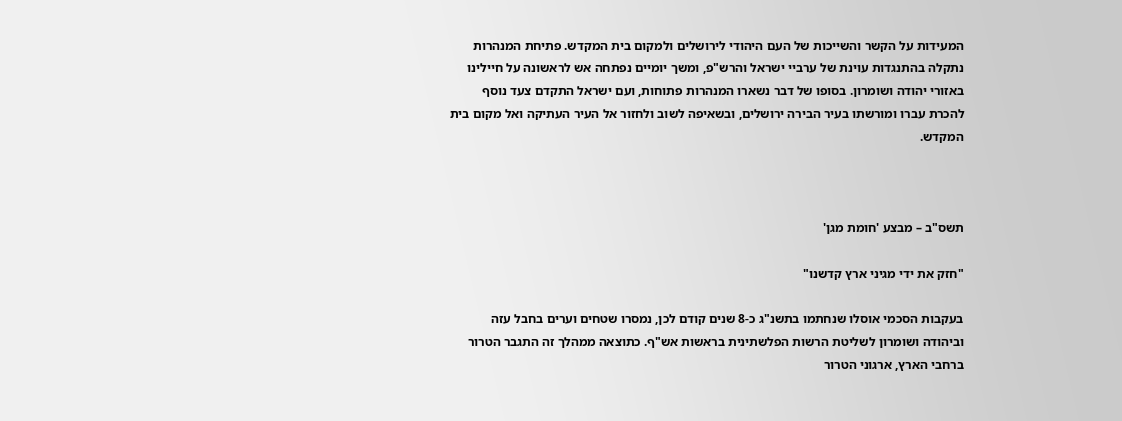המעידות על הקשר והשייכות של העם היהודי לירושלים ולמקום בית המקדש. פתיחת המנהרות נתקלה בהתנגדות עוינת של ערביי ישראל והרש"פ, ומשך יומיים נפתחה אש לראשונה על חיילינו באזורי יהודה ושומרון. בסופו של דבר נשארו המנהרות פתוחות, ועם ישראל התקדם צעד נוסף להכרת עברו ומורשתו בעיר הבירה ירושלים, ובשאיפה לשוב ולחזור אל העיר העתיקה ואל מקום בית המקדש.



תשס"ב – מבצע 'חומת מגן'

"חזק את ידי מגיני ארץ קדשנו"

בעקבות הסכמי אוסלו שנחתמו בתשנ"ג כ-8 שנים קודם לכן, נמסרו שטחים וערים בחבל עזה וביהודה ושומרון לשליטת הרשות הפלשתינית בראשות אש"ף. כתוצאה ממהלך זה התגבר הטרור ברחבי הארץ, ארגוני הטרור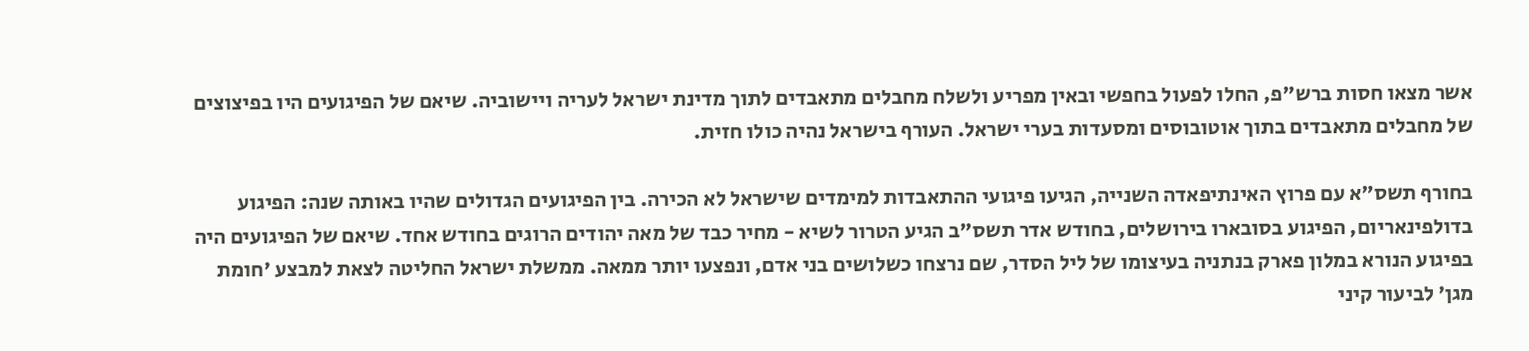אשר מצאו חסות ברש"פ, החלו לפעול בחפשי ובאין מפריע ולשלח מחבלים מתאבדים לתוך מדינת ישראל לעריה ויישוביה. שיאם של הפיגועים היו בפיצוצים של מחבלים מתאבדים בתוך אוטובוסים ומסעדות בערי ישראל. העורף בישראל נהיה כולו חזית.

בחורף תשס"א עם פרוץ האינתיפאדה השנייה, הגיעו פיגועי ההתאבדות למימדים שישראל לא הכירה. בין הפיגועים הגדולים שהיו באותה שנה: הפיגוע בדולפינאריום, הפיגוע בסובארו בירושלים, בחודש אדר תשס"ב הגיע הטרור לשיא - מחיר כבד של מאה יהודים הרוגים בחודש אחד. שיאם של הפיגועים היה בפיגוע הנורא במלון פארק בנתניה בעיצומו של ליל הסדר, שם נרצחו כשלושים בני אדם, ונפצעו יותר ממאה. ממשלת ישראל החליטה לצאת למבצע 'חומת מגן' לביעור קיני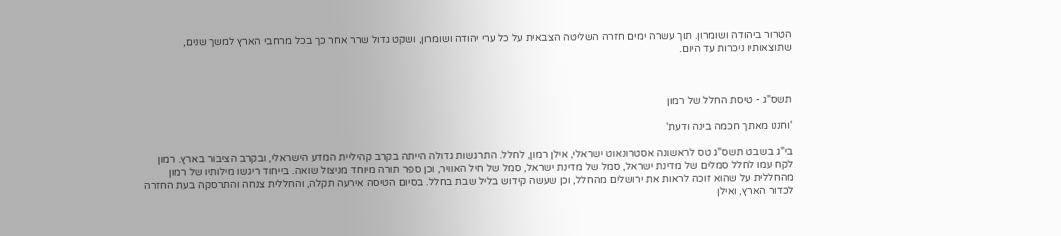הטרור ביהודה ושומרון. תוך עשרה ימים חזרה השליטה הצבאית על כל ערי יהודה ושומרון, ושקט גדול שרר אחר כך בכל מרחבי הארץ למשך שנים, שתוצאותיו ניכרות עד היום.



תשס"ג - טיסת החלל של רמון

'וחננו מאתך חכמה בינה ודעת'

בי"ג בשבט תשס"ג טס לראשונה אסטרונאוט ישראלי, אילן רמון, לחלל. התרגשות גדולה הייתה בקרב קהיליית המדע הישראלי, ובקרב הציבור בארץ. רמון לקח עמו לחלל סמלים של מדינת ישראל, סמל של מדינת ישראל, סמל של חיל האוויר, וכן ספר תורה מיוחד מניצול שואה. בייחוד ריגשו מילותיו של רמון מהחללית על שהוא זוכה לראות את ירושלים מהחלל, וכן שעשה קידוש בליל שבת בחלל. בסיום הטיסה אירעה תקלה, והחללית צנחה והתרסקה בעת החזרה לכדור הארץ, ואילן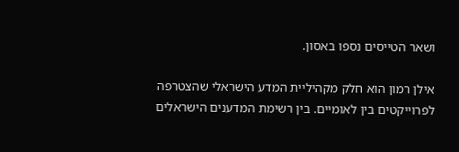ושאר הטייסים נספו באסון.

אילן רמון הוא חלק מקהיליית המדע הישראלי שהצטרפה לפרוייקטים בין לאומיים. בין רשימת המדענים הישראלים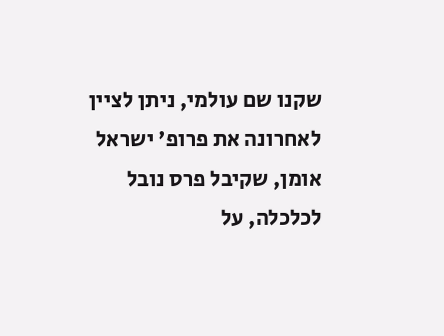שקנו שם עולמי, ניתן לציין לאחרונה את פרופ' ישראל אומן, שקיבל פרס נובל לכלכלה, על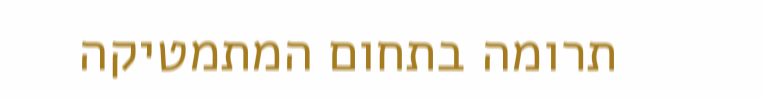תרומה בתחום המתמטיקה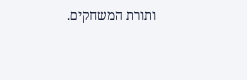ותורת המשחקים.